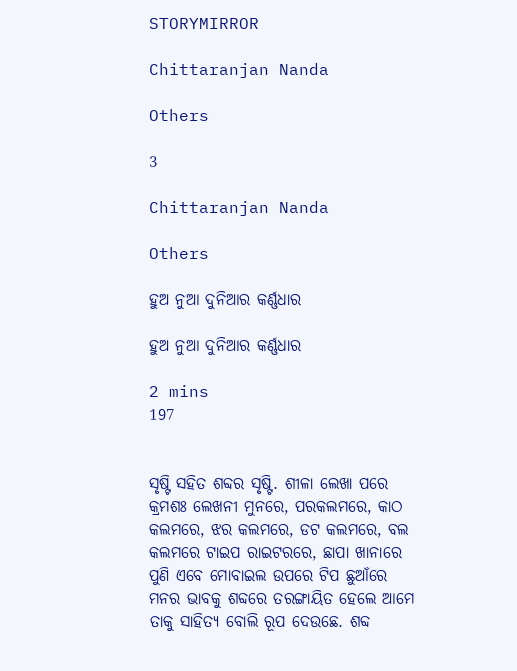STORYMIRROR

Chittaranjan Nanda

Others

3

Chittaranjan Nanda

Others

ହୁଅ ନୁଆ ଦୁନିଆର କର୍ଣ୍ଣଧାର

ହୁଅ ନୁଆ ଦୁନିଆର କର୍ଣ୍ଣଧାର

2 mins
197


ସୃଷ୍ଟି ସହିତ ଶବ୍ଦର ସୃଷ୍ଟି. ଶୀଳା ଲେଖା ପରେ କ୍ରମଶଃ ଲେଖନୀ ମୁନରେ, ପରକଲମରେ, କାଠ କଲମରେ, ଝର କଲମରେ, ଡଟ କଲମରେ, ବଲ କଲମରେ ଟାଇପ ରାଇଟରରେ, ଛାପା ଖାନାରେ ପୁଣି ଏବେ ମୋବାଇଲ ଉପରେ ଟିପ ଛୁଆଁରେ ମନର ଭାବକୁ ଶବ୍ଦରେ ତରଙ୍ଗାୟିତ ହେଲେ ଆମେ ତାକୁ ସାହିତ୍ୟ ବୋଲି ରୂପ ଦେଉଛେ. ଶବ୍ଦ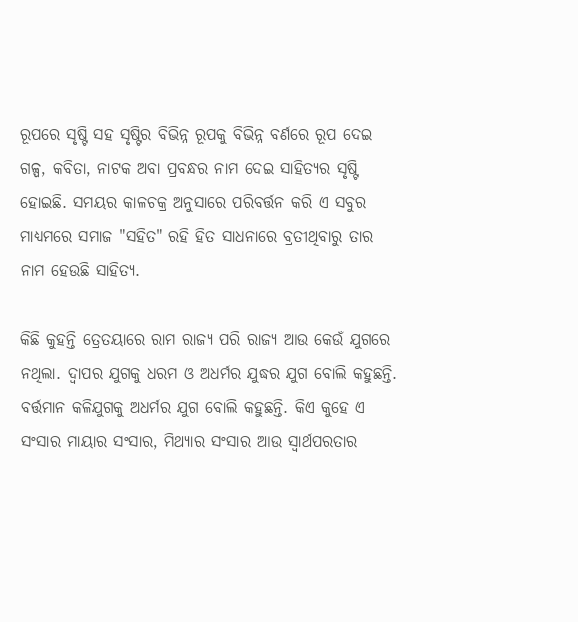ରୂପରେ ସୃଷ୍ଟି ସହ ସୃଷ୍ଟିର ବିଭିନ୍ନ ରୂପକୁ ବିଭିନ୍ନ ବର୍ଣରେ ରୂପ ଦେଇ ଗଳ୍ପ, କବିତା, ନାଟକ ଅବା ପ୍ରବନ୍ଧର ନାମ ଦେଇ ସାହିତ୍ୟର ସୃଷ୍ଟି ହୋଇଛି. ସମୟର କାଳଚକ୍ର ଅନୁସାରେ ପରିବର୍ତ୍ତନ କରି ଏ ସବୁର ମାଧ୍ୟମରେ ସମାଜ "ସହିତ" ରହି ହିତ ସାଧନାରେ ବ୍ରତୀଥିବାରୁ ତାର ନାମ ହେଉଛି ସାହିତ୍ୟ.

କିଛି କୁହନ୍ତି ତ୍ରେତୟାରେ ରାମ ରାଜ୍ୟ ପରି ରାଜ୍ୟ ଆଉ କେଉଁ ଯୁଗରେ ନଥିଲା. ଦ୍ଵାପର ଯୁଗକୁ ଧରମ ଓ ଅଧର୍ମର ଯୁଦ୍ଧର ଯୁଗ ବୋଲି କହୁଛନ୍ତି. ବର୍ତ୍ତମାନ କଳିଯୁଗକୁ ଅଧର୍ମର ଯୁଗ ବୋଲି କହୁଛନ୍ତି. କିଏ କୁହେ ଏ ସଂସାର ମାୟାର ସଂସାର, ମିଥ୍ୟାର ସଂସାର ଆଉ ସ୍ୱାର୍ଥପରତାର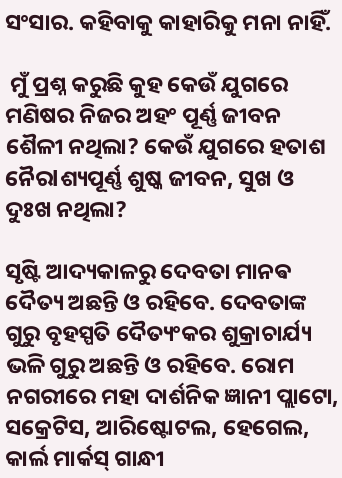ସଂସାର. କହିବାକୁ କାହାରିକୁ ମନା ନାହିଁ.

 ମୁଁ ପ୍ରଶ୍ନ କରୁଛି କୁହ କେଉଁ ଯୁଗରେ ମଣିଷର ନିଜର ଅହଂ ପୂର୍ଣ୍ଣ ଜୀବନ ଶୈଳୀ ନଥିଲା? କେଉଁ ଯୁଗରେ ହତାଶ ନୈରlଶ୍ୟପୂର୍ଣ୍ଣ ଶୁଷ୍କ ଜୀବନ, ସୁଖ ଓ ଦୁଃଖ ନଥିଲା?

ସୃଷ୍ଟି ଆଦ୍ୟକାଳରୁ ଦେବତା ମାନଵ ଦୈତ୍ୟ ଅଛନ୍ତି ଓ ରହିବେ. ଦେବତାଙ୍କ ଗୁରୁ ବୃହସ୍ପତି ଦୈତ୍ୟଂକର ଶୁକ୍ରାଚାର୍ଯ୍ୟ ଭଳି ଗୁରୁ ଅଛନ୍ତି ଓ ରହିବେ. ରୋମ ନଗରୀରେ ମହା ଦାର୍ଶନିକ ଜ୍ଞାନୀ ପ୍ଲାଟୋ, ସକ୍ରେଟିସ, ଆରିଷ୍ଟୋଟଲ, ହେଗେଲ, କାର୍ଲ ମାର୍କସ୍ ଗାନ୍ଧୀ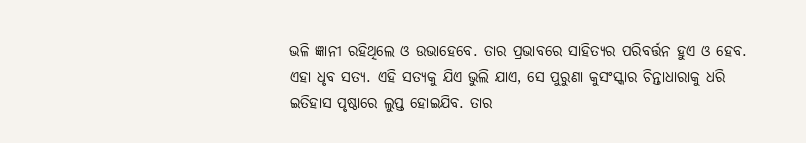ଭଳି ଜ୍ଞାନୀ ରହିଥିଲେ ଓ ଉଭାହେବେ. ତାର ପ୍ରଭାବରେ ସାହିତ୍ୟର ପରିବର୍ତ୍ତନ ହୁଏ ଓ ହେବ. ଏହା ଧୃବ ସତ୍ୟ. ଏହି ସତ୍ୟକୁ ଯିଏ ଭୁଲି ଯାଏ, ସେ ପୁରୁଣା କୁସଂସ୍କାର ଚିନ୍ତାଧାରାକୁ ଧରି ଇତିହାସ ପୃଷ୍ଠାରେ ଲୁପ୍ତ ହୋଇଯିବ. ତାର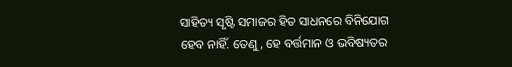ସାହିତ୍ୟ ସୃଷ୍ଟି ସମାଜର ହିତ ସାଧନରେ ବିନିଯୋଗ ହେବ ନାହିଁ. ତେଣୁ, ହେ ବର୍ତ୍ତମାନ ଓ ଭବିଷ୍ୟତର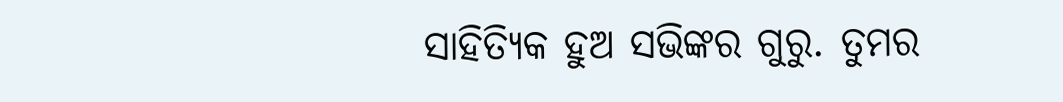ସାହିତ୍ୟିକ ହୁଅ ସଭିଙ୍କର ଗୁରୁ. ତୁମର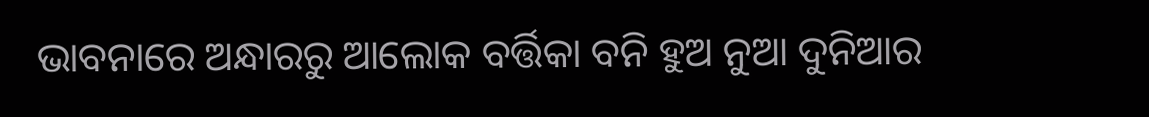ଭାବନାରେ ଅନ୍ଧାରରୁ ଆଲୋକ ବର୍ତ୍ତିକା ବନି ହୁଅ ନୁଆ ଦୁନିଆର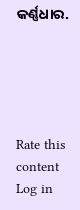କର୍ଣ୍ଣଧାର.





Rate this content
Log in